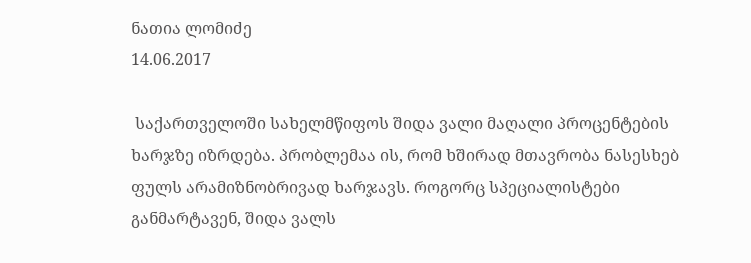ნათია ლომიძე
14.06.2017

 საქართველოში სახელმწიფოს შიდა ვალი მაღალი პროცენტების ხარჯზე იზრდება. პრობლემაა ის, რომ ხშირად მთავრობა ნასესხებ ფულს არამიზნობრივად ხარჯავს. როგორც სპეციალისტები განმარტავენ, შიდა ვალს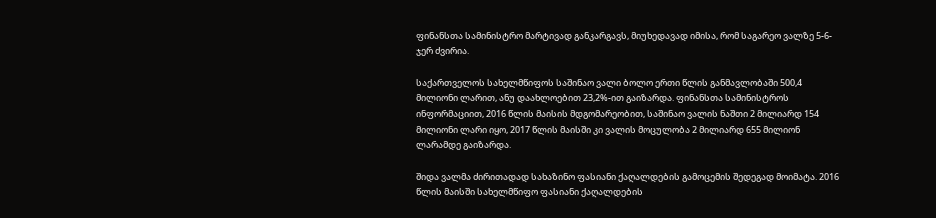ფინანსთა სამინისტრო მარტივად განკარგავს, მიუხედავად იმისა, რომ საგარეო ვალზე 5-6-ჯერ ძვირია.

საქართველოს სახელმწიფოს საშინაო ვალი ბოლო ერთი წლის განმავლობაში 500,4 მილიონი ლარით, ანუ დაახლოებით 23,2%-ით გაიზარდა. ფინანსთა სამინისტროს ინფორმაციით, 2016 წლის მაისის მდგომარეობით, საშინაო ვალის ნაშთი 2 მილიარდ 154 მილიონი ლარი იყო, 2017 წლის მაისში კი ვალის მოცულობა 2 მილიარდ 655 მილიონ ლარამდე გაიზარდა.

შიდა ვალმა ძირითადად სახაზინო ფასიანი ქაღალდების გამოცემის შედეგად მოიმატა. 2016 წლის მაისში სახელმწიფო ფასიანი ქაღალდების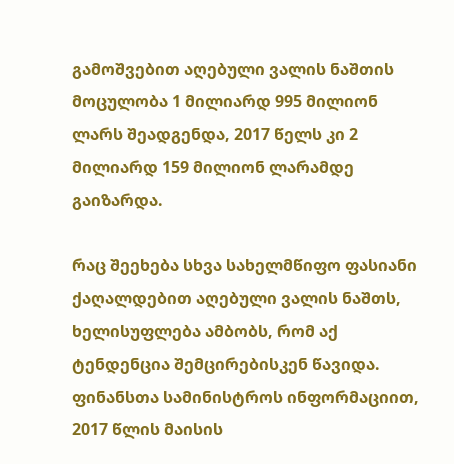გამოშვებით აღებული ვალის ნაშთის მოცულობა 1 მილიარდ 995 მილიონ ლარს შეადგენდა, 2017 წელს კი 2 მილიარდ 159 მილიონ ლარამდე გაიზარდა.

რაც შეეხება სხვა სახელმწიფო ფასიანი ქაღალდებით აღებული ვალის ნაშთს, ხელისუფლება ამბობს, რომ აქ ტენდენცია შემცირებისკენ წავიდა. ფინანსთა სამინისტროს ინფორმაციით, 2017 წლის მაისის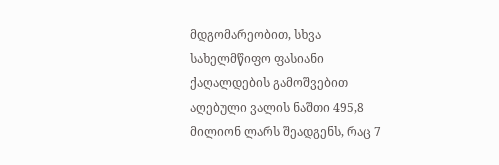მდგომარეობით, სხვა სახელმწიფო ფასიანი ქაღალდების გამოშვებით აღებული ვალის ნაშთი 495,8 მილიონ ლარს შეადგენს, რაც 7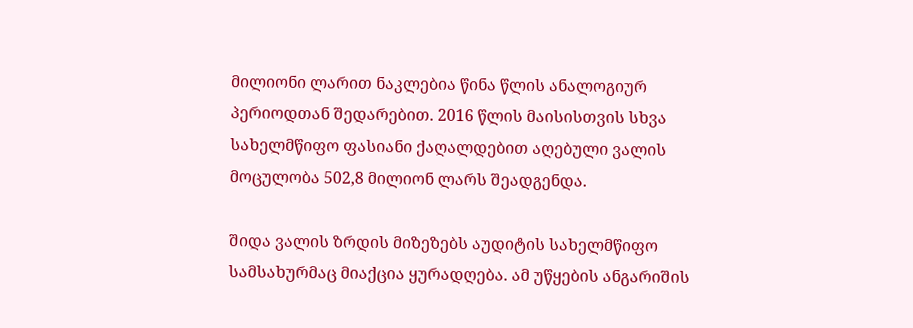მილიონი ლარით ნაკლებია წინა წლის ანალოგიურ პერიოდთან შედარებით. 2016 წლის მაისისთვის სხვა სახელმწიფო ფასიანი ქაღალდებით აღებული ვალის მოცულობა 502,8 მილიონ ლარს შეადგენდა.

შიდა ვალის ზრდის მიზეზებს აუდიტის სახელმწიფო სამსახურმაც მიაქცია ყურადღება. ამ უწყების ანგარიშის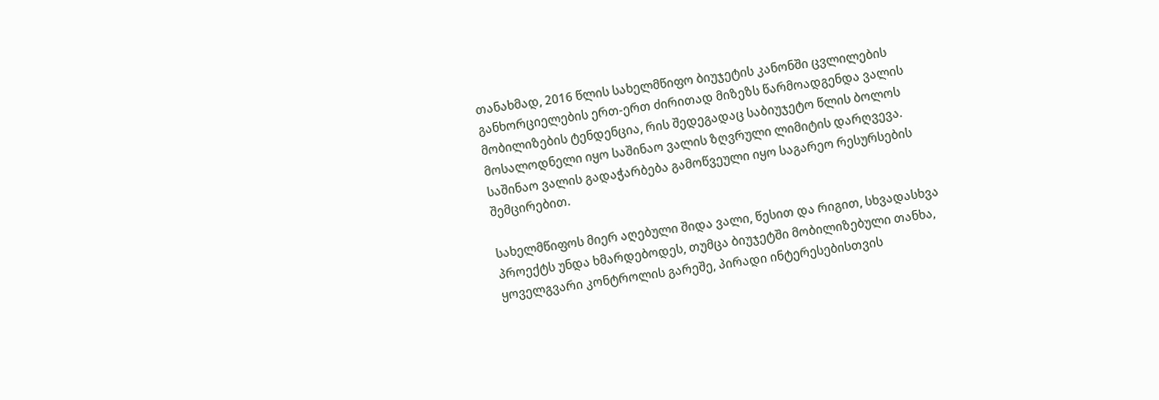თანახმად, 2016 წლის სახელმწიფო ბიუჯეტის კანონში ცვლილების განხორციელების ერთ-ერთ ძირითად მიზეზს წარმოადგენდა ვალის მობილიზების ტენდენცია, რის შედეგადაც საბიუჯეტო წლის ბოლოს მოსალოდნელი იყო საშინაო ვალის ზღვრული ლიმიტის დარღვევა. საშინაო ვალის გადაჭარბება გამოწვეული იყო საგარეო რესურსების შემცირებით.

სახელმწიფოს მიერ აღებული შიდა ვალი, წესით და რიგით, სხვადასხვა პროექტს უნდა ხმარდებოდეს, თუმცა ბიუჯეტში მობილიზებული თანხა, ყოველგვარი კონტროლის გარეშე, პირადი ინტერესებისთვის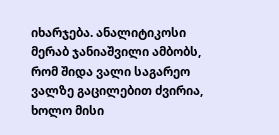იხარჯება. ანალიტიკოსი მერაბ ჯანიაშვილი ამბობს, რომ შიდა ვალი საგარეო ვალზე გაცილებით ძვირია, ხოლო მისი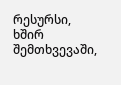რესურსი, ხშირ შემთხვევაში,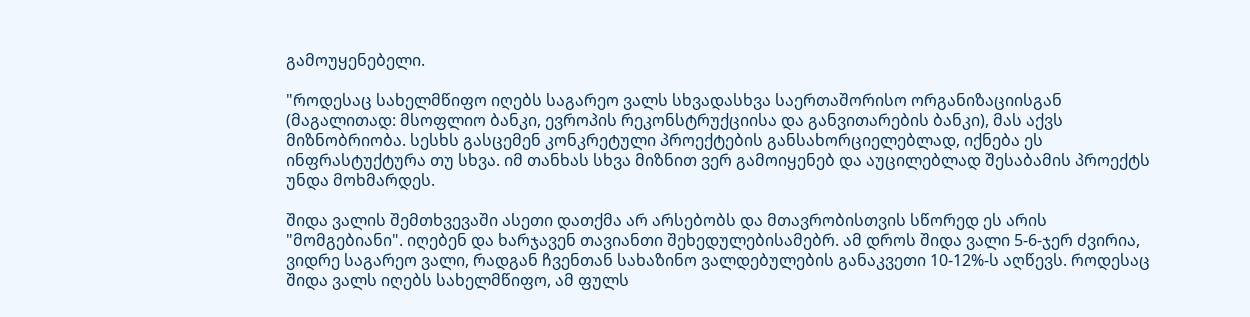გამოუყენებელი.

"როდესაც სახელმწიფო იღებს საგარეო ვალს სხვადასხვა საერთაშორისო ორგანიზაციისგან (მაგალითად: მსოფლიო ბანკი, ევროპის რეკონსტრუქციისა და განვითარების ბანკი), მას აქვს მიზნობრიობა. სესხს გასცემენ კონკრეტული პროექტების განსახორციელებლად, იქნება ეს ინფრასტუქტურა თუ სხვა. იმ თანხას სხვა მიზნით ვერ გამოიყენებ და აუცილებლად შესაბამის პროექტს უნდა მოხმარდეს.

შიდა ვალის შემთხვევაში ასეთი დათქმა არ არსებობს და მთავრობისთვის სწორედ ეს არის "მომგებიანი". იღებენ და ხარჯავენ თავიანთი შეხედულებისამებრ. ამ დროს შიდა ვალი 5-6-ჯერ ძვირია, ვიდრე საგარეო ვალი, რადგან ჩვენთან სახაზინო ვალდებულების განაკვეთი 10-12%-ს აღწევს. როდესაც შიდა ვალს იღებს სახელმწიფო, ამ ფულს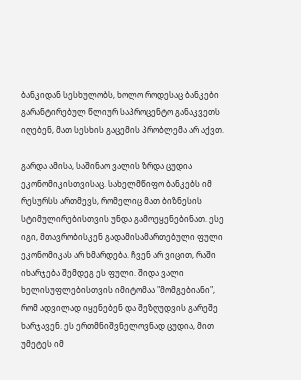ბანკიდან სესხულობს, ხოლო როდესაც ბანკები გარანტირებულ წლიურ საპროცენტო განაკვეთს იღებენ, მათ სესხის გაცემის პრობლემა არ აქვთ.

გარდა ამისა, საშინაო ვალის ზრდა ცუდია ეკონომიკისთვისაც. სახელმწიფო ბანკებს იმ რესურსს ართმევს, რომელიც მათ ბიზნესის სტიმულირებისთვის უნდა გამოეყენებინათ. ესე იგი, მთავრობისკენ გადამისამართებული ფული ეკონომიკას არ ხმარდება. ჩვენ არ ვიცით, რაში იხარჯება შემდეგ ეს ფული. შიდა ვალი ხელისუფლებისთვის იმიტომაა "მომგებიანი", რომ ადვილად იყენებენ და შეზღუდვის გარეშე ხარჯავენ. ეს ერთმნიშვნელოვნად ცუდია, მით უმეტეს იმ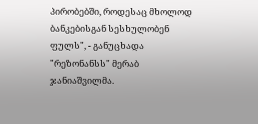პირობებში, როდესაც მხოლოდ ბანკებისგან სესხულობენ ფულს", - განუცხადა "რეზონანსს" მერაბ ჯანიაშვილმა.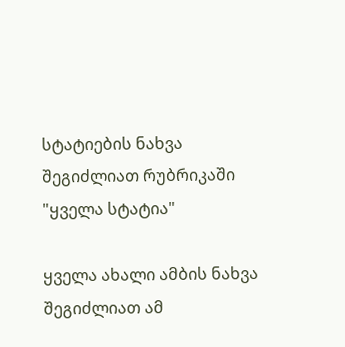სტატიების ნახვა შეგიძლიათ რუბრიკაში "ყველა სტატია"

ყველა ახალი ამბის ნახვა შეგიძლიათ ამ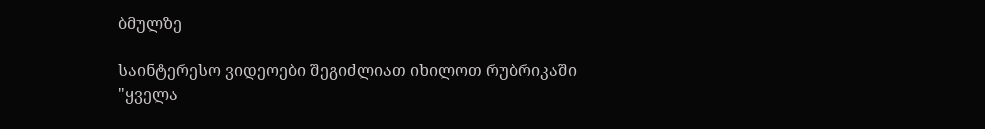ბმულზე

საინტერესო ვიდეოები შეგიძლიათ იხილოთ რუბრიკაში "ყველა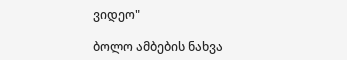ვიდეო"

ბოლო ამბების ნახვა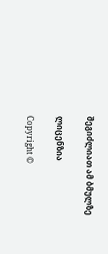შეგიძლიათ ამ ბმულზე

ლიცენზია

Copyright ©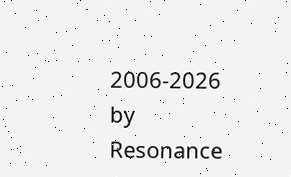2006-2026 by Resonance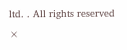ltd. . All rights reserved
×